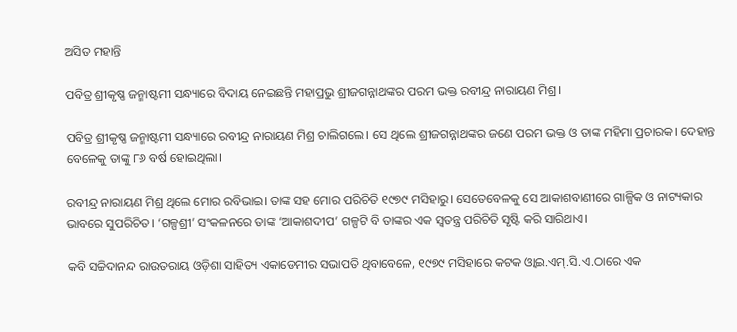ଅସିତ ମହାନ୍ତି

ପବିତ୍ର ଶ୍ରୀକୃଷ୍ଣ ଜନ୍ମାଷ୍ଟମୀ ସନ୍ଧ୍ୟାରେ ବିଦାୟ ନେଇଛନ୍ତି ମହାପ୍ରଭୁ ଶ୍ରୀଜଗନ୍ନାଥଙ୍କର ପରମ ଭକ୍ତ ରବୀନ୍ଦ୍ର ନାରାୟଣ ମିଶ୍ର।

ପବିତ୍ର ଶ୍ରୀକୃଷ୍ଣ ଜନ୍ମାଷ୍ଟମୀ ସନ୍ଧ୍ୟାରେ ରବୀନ୍ଦ୍ର ନାରାୟଣ ମିଶ୍ର ଚାଲିଗଲେ। ସେ ଥିଲେ ଶ୍ରୀଜଗନ୍ନାଥଙ୍କର ଜଣେ ପରମ ଭକ୍ତ ଓ ତାଙ୍କ ମହିମା ପ୍ରଚାରକ। ଦେହାନ୍ତ ବେଳେକୁ ତାଙ୍କୁ ୮୬ ବର୍ଷ ହୋଇଥିଲା।

ରବୀନ୍ଦ୍ର ନାରାୟଣ ମିଶ୍ର ଥିଲେ ମୋର ରବିଭାଇ। ତାଙ୍କ ସହ ମୋର ପରିଚିତି ୧୯୭୯ ମସିହାରୁ। ସେତେବେଳକୁ ସେ ଆକାଶବାଣୀରେ ଗାଳ୍ପିକ ଓ ନାଟ୍ୟକାର ଭାବରେ ସୁପରିଚିତ। ‘ଗଳ୍ପଶ୍ରୀ’ ସଂକଳନରେ ତାଙ୍କ ‘ଆକାଶଦୀପ’ ଗଳ୍ପଟି ବି ତାଙ୍କର ଏକ ସ୍ଵତନ୍ତ୍ର ପରିଚିତି ସୃଷ୍ଟି କରି ସାରିଥାଏ।

କବି ସଚ୍ଚିଦାନନ୍ଦ ରାଉତରାୟ ଓଡ଼ିଶା ସାହିତ୍ୟ ଏକାଡେମୀର ସଭାପତି ଥିବାବେଳେ, ୧୯୭୯ ମସିହାରେ କଟକ ଓ୍ଵାଇ.ଏମ୍.ସି.ଏ.ଠାରେ ଏକ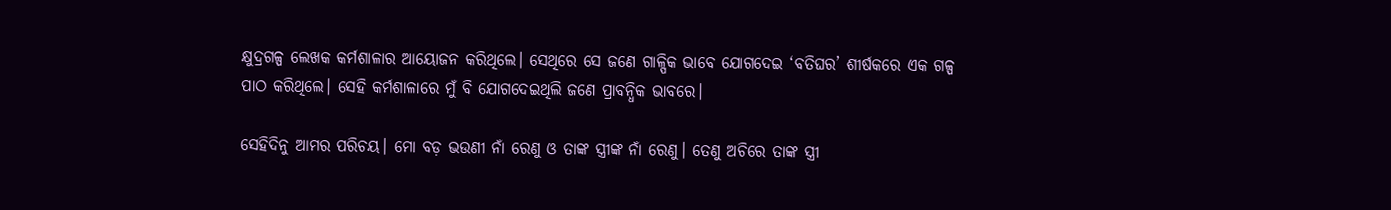କ୍ଷୁଦ୍ରଗଳ୍ପ ଲେଖକ କର୍ମଶାଳାର ଆୟୋଜନ କରିଥିଲେ। ସେଥିରେ ସେ ଜଣେ ଗାଳ୍ପିକ ଭାବେ ଯୋଗଦେଇ ‘ବତିଘର’ ଶୀର୍ଷକରେ ଏକ ଗଳ୍ପ ପାଠ କରିଥିଲେ। ସେହି କର୍ମଶାଳାରେ ମୁଁ ବି ଯୋଗଦେଇଥିଲି ଜଣେ ପ୍ରାବନ୍ଧିକ ଭାବରେ।

ସେହିଦିନୁ ଆମର ପରିଚୟ। ମୋ ବଡ଼ ଭଉଣୀ ନାଁ ରେଣୁ ଓ ତାଙ୍କ ସ୍ତ୍ରୀଙ୍କ ନାଁ ରେଣୁ। ତେଣୁ ଅଚିରେ ତାଙ୍କ ସ୍ତ୍ରୀ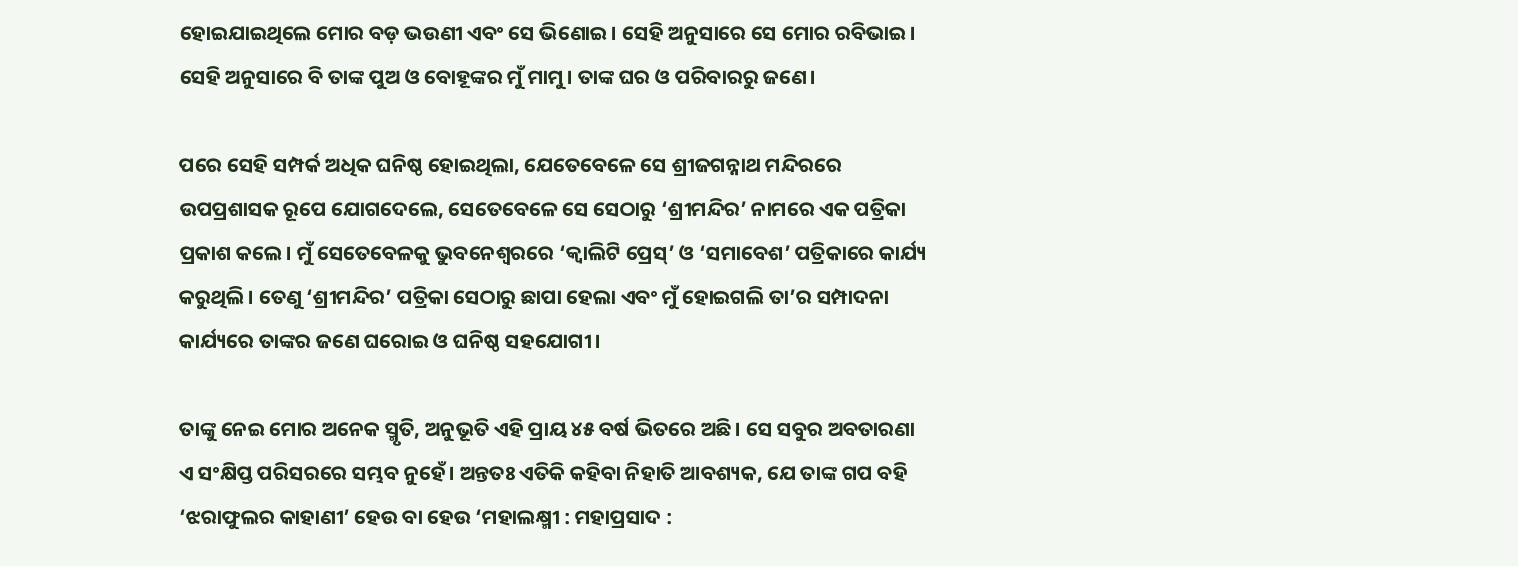ହୋଇଯାଇଥିଲେ ମୋର ବଡ଼ ଭଉଣୀ ଏବଂ ସେ ଭିଣୋଇ। ସେହି ଅନୁସାରେ ସେ ମୋର ରବିଭାଇ। ସେହି ଅନୁସାରେ ବି ତାଙ୍କ ପୁଅ ଓ ବୋହୂଙ୍କର ମୁଁ ମାମୁ। ତାଙ୍କ ଘର ଓ ପରିବାରରୁ ଜଣେ।

ପରେ ସେହି ସମ୍ପର୍କ ଅଧିକ ଘନିଷ୍ଠ ହୋଇଥିଲା, ଯେତେବେଳେ ସେ ଶ୍ରୀଜଗନ୍ନାଥ ମନ୍ଦିରରେ ଉପପ୍ରଶାସକ ରୂପେ ଯୋଗଦେଲେ, ସେତେବେଳେ ସେ ସେଠାରୁ ‘ଶ୍ରୀମନ୍ଦିର’ ନାମରେ ଏକ ପତ୍ରିକା ପ୍ରକାଶ କଲେ। ମୁଁ ସେତେବେଳକୁ ଭୁବନେଶ୍ୱରରେ ‘କ୍ଵାଲିଟି ପ୍ରେସ୍’ ଓ ‘ସମାବେଶ’ ପତ୍ରିକାରେ କାର୍ଯ୍ୟ କରୁଥିଲି। ତେଣୁ ‘ଶ୍ରୀମନ୍ଦିର’ ପତ୍ରିକା ସେଠାରୁ ଛାପା ହେଲା ଏବଂ ମୁଁ ହୋଇଗଲି ତା’ର ସମ୍ପାଦନା କାର୍ଯ୍ୟରେ ତାଙ୍କର ଜଣେ ଘରୋଇ ଓ ଘନିଷ୍ଠ ସହଯୋଗୀ।

ତାଙ୍କୁ ନେଇ ମୋର ଅନେକ ସ୍ମୃତି, ଅନୁଭୂତି ଏହି ପ୍ରାୟ ୪୫ ବର୍ଷ ଭିତରେ ଅଛି। ସେ ସବୁର ଅବତାରଣା ଏ ସଂକ୍ଷିପ୍ତ ପରିସରରେ ସମ୍ଭବ ନୁହେଁ। ଅନ୍ତତଃ ଏତିକି କହିବା ନିହାତି ଆବଶ୍ୟକ, ଯେ ତାଙ୍କ ଗପ ବହି ‘ଝରାଫୁଲର କାହାଣୀ’ ହେଉ ବା ହେଉ ‘ମହାଲକ୍ଷ୍ମୀ : ମହାପ୍ରସାଦ :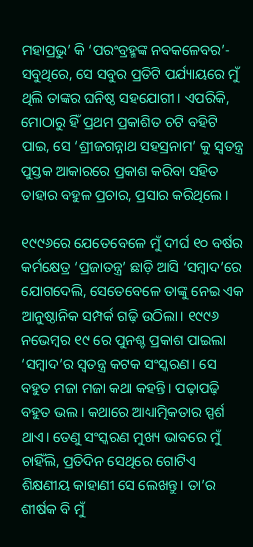ମହାପ୍ରଭୁ’ କି ‘ପରଂବ୍ରହ୍ମଙ୍କ ନବକଳେବର’- ସବୁଥିରେ, ସେ ସବୁର ପ୍ରତିଟି ପର୍ଯ୍ୟାୟରେ ମୁଁ ଥିଲି ତାଙ୍କର ଘନିଷ୍ଠ ସହଯୋଗୀ। ଏପରିକି, ମୋଠାରୁ ହିଁ ପ୍ରଥମ ପ୍ରକାଶିତ ଚଟି ବହିଟି ପାଇ, ସେ ‘ଶ୍ରୀଜଗନ୍ନାଥ ସହସ୍ରନାମ’ କୁ ସ୍ଵତନ୍ତ୍ର ପୁସ୍ତକ ଆକାରରେ ପ୍ରକାଶ କରିବା ସହିତ ତାହାର ବହୁଳ ପ୍ରଚାର, ପ୍ରସାର କରିଥିଲେ।

୧୯୯୬ରେ ଯେତେବେଳେ ମୁଁ ଦୀର୍ଘ ୧୦ ବର୍ଷର କର୍ମକ୍ଷେତ୍ର ‘ପ୍ରଜାତନ୍ତ୍ର’ ଛାଡ଼ି ଆସି ‘ସମ୍ବାଦ’ରେ ଯୋଗଦେଲି, ସେତେବେଳେ ତାଙ୍କୁ ନେଇ ଏକ ଆନୁଷ୍ଠାନିକ ସମ୍ପର୍କ ଗଢ଼ି ଉଠିଲା। ୧୯୯୬ ନଭେମ୍ବର ୧୯ ରେ ପୁନଶ୍ଚ ପ୍ରକାଶ ପାଇଲା ‘ସମ୍ବାଦ’ର ସ୍ଵତନ୍ତ୍ର କଟକ ସଂସ୍କରଣ। ସେ ବହୁତ ମଜା ମଜା କଥା କହନ୍ତି। ପଢ଼ାପଢ଼ି ବହୁତ ଭଲ। କଥାରେ ଆଧ୍ୟାତ୍ମିକତାର ସ୍ପର୍ଶ ଥାଏ। ତେଣୁ ସଂସ୍କରଣ ମୁଖ୍ୟ ଭାବରେ ମୁଁ ଚାହିଁଲି, ପ୍ରତିଦିନ ସେଥିରେ ଗୋଟିଏ ଶିକ୍ଷଣୀୟ କାହାଣୀ ସେ ଲେଖନ୍ତୁ। ତା’ର ଶୀର୍ଷକ ବି ମୁଁ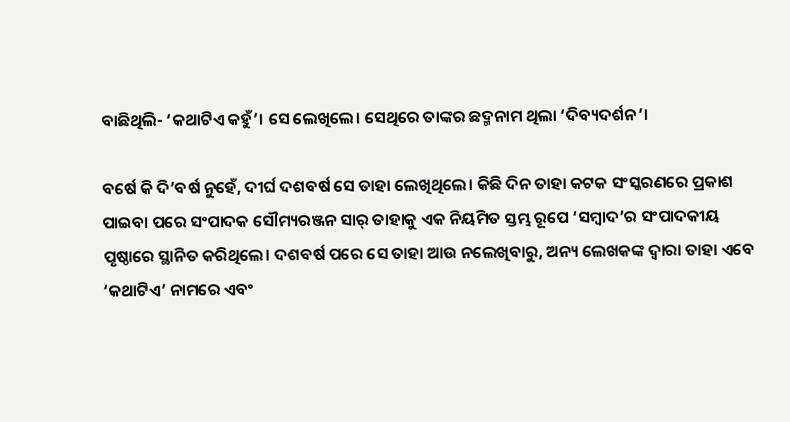ବାଛିଥିଲି- ‘କଥାଟିଏ କହୁଁ’। ସେ ଲେଖିଲେ। ସେଥିରେ ତାଙ୍କର ଛଦ୍ମନାମ ଥିଲା ‘ଦିବ୍ୟଦର୍ଶନ’।

ବର୍ଷେ କି ଦି’ବର୍ଷ ନୁହେଁ, ଦୀର୍ଘ ଦଶବର୍ଷ ସେ ତାହା ଲେଖିଥିଲେ। କିଛି ଦିନ ତାହା କଟକ ସଂସ୍କରଣରେ ପ୍ରକାଶ ପାଇବା ପରେ ସଂପାଦକ ସୌମ୍ୟରଞ୍ଜନ ସାର୍ ତାହାକୁ ଏକ ନିୟମିତ ସ୍ତମ୍ଭ ରୂପେ ‘ସମ୍ବାଦ’ର ସଂପାଦକୀୟ ପୃଷ୍ଠାରେ ସ୍ଥାନିତ କରିଥିଲେ। ଦଶବର୍ଷ ପରେ ସେ ତାହା ଆଉ ନଲେଖିବାରୁ, ଅନ୍ୟ ଲେଖକଙ୍କ ଦ୍ଵାରା ତାହା ଏବେ ‘କଥାଟିଏ’ ନାମରେ ଏବଂ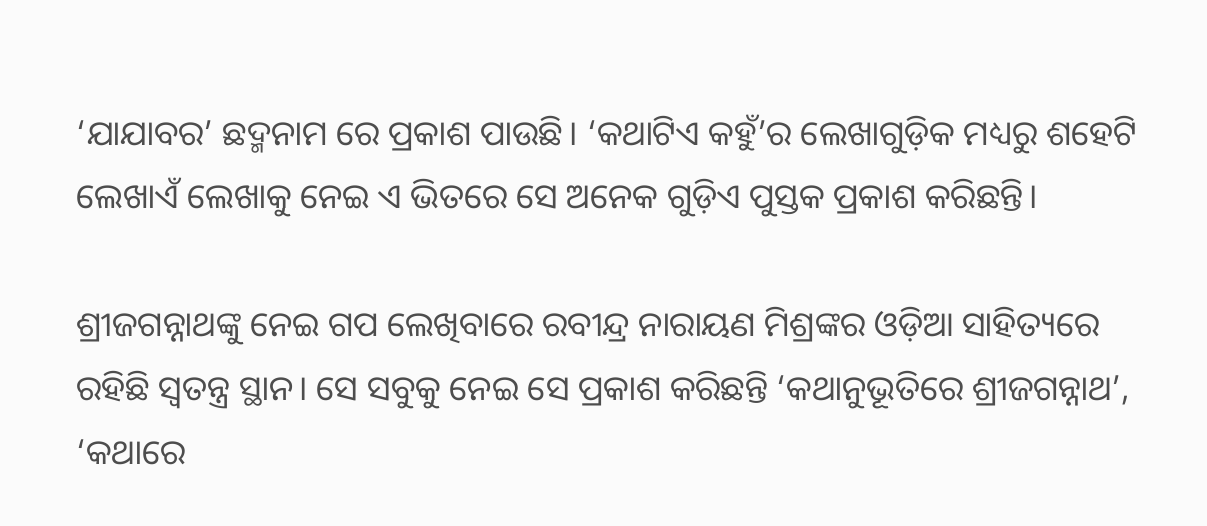‘ଯାଯାବର’ ଛଦ୍ମନାମ ରେ ପ୍ରକାଶ ପାଉଛି। ‘କଥାଟିଏ କହୁଁ’ର ଲେଖାଗୁଡ଼ିକ ମଧ୍ୟରୁ ଶହେଟି ଲେଖାଏଁ ଲେଖାକୁ ନେଇ ଏ ଭିତରେ ସେ ଅନେକ ଗୁଡ଼ିଏ ପୁସ୍ତକ ପ୍ରକାଶ କରିଛନ୍ତି।

ଶ୍ରୀଜଗନ୍ନାଥଙ୍କୁ ନେଇ ଗପ ଲେଖିବାରେ ରବୀନ୍ଦ୍ର ନାରାୟଣ ମିଶ୍ରଙ୍କର ଓଡ଼ିଆ ସାହିତ୍ୟରେ ରହିଛି ସ୍ଵତନ୍ତ୍ର ସ୍ଥାନ। ସେ ସବୁକୁ ନେଇ ସେ ପ୍ରକାଶ କରିଛନ୍ତି ‘କଥାନୁଭୂତିରେ ଶ୍ରୀଜଗନ୍ନାଥ’, ‘କଥାରେ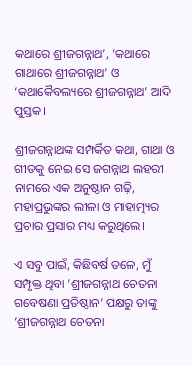କଥାରେ ଶ୍ରୀଜଗନ୍ନାଥ’, ‘କଥାରେ ଗାଥାରେ ଶ୍ରୀଜଗନ୍ନାଥ’ ଓ ‘କଥାକୈବଲ୍ୟରେ ଶ୍ରୀଜଗନ୍ନାଥ’ ଆଦି ପୁସ୍ତକ।

ଶ୍ରୀଜଗନ୍ନାଥଙ୍କ ସମ୍ପର୍କିତ କଥା, ଗାଥା ଓ ଗୀତକୁ ନେଇ ସେ ଜଗନ୍ନାଥ ଲହରୀ ନାମରେ ଏକ ଅନୁଷ୍ଠାନ ଗଢ଼ି, ମହାପ୍ରଭୁଙ୍କର ଲୀଳା ଓ ମାହାତ୍ମ୍ୟର ପ୍ରଚାର ପ୍ରସାର ମଧ୍ୟ କରୁଥିଲେ।

ଏ ସବୁ ପାଇଁ, କିଛିବର୍ଷ ତଳେ, ମୁଁ ସମ୍ପୃକ୍ତ ଥିବା ‘ଶ୍ରୀଜଗନ୍ନାଥ ଚେତନା ଗବେଷଣା ପ୍ରତିଷ୍ଠାନ’ ପକ୍ଷରୁ ତାଙ୍କୁ ‘ଶ୍ରୀଜଗନ୍ନାଥ ଚେତନା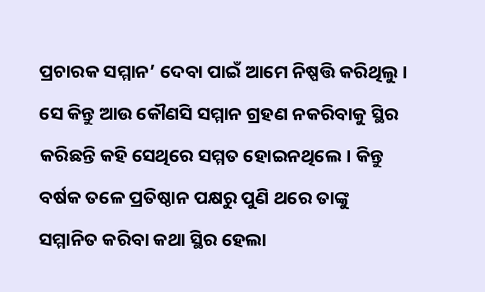ପ୍ରଚାରକ ସମ୍ମାନ’ ଦେବା ପାଇଁ ଆମେ ନିଷ୍ପତ୍ତି କରିଥିଲୁ। ସେ କିନ୍ତୁ ଆଉ କୌଣସି ସମ୍ମାନ ଗ୍ରହଣ ନକରିବାକୁ ସ୍ଥିର କରିଛନ୍ତି କହି ସେଥିରେ ସମ୍ମତ ହୋଇନଥିଲେ। କିନ୍ତୁ ବର୍ଷକ ତଳେ ପ୍ରତିଷ୍ଠାନ ପକ୍ଷରୁ ପୁଣି ଥରେ ତାଙ୍କୁ ସମ୍ମାନିତ କରିବା କଥା ସ୍ଥିର ହେଲା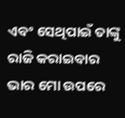ଏବଂ ସେଥିପାଇଁ ତାଙ୍କୁ ରାଜି କରାଇବାର ଭାର ମୋ ଉପରେ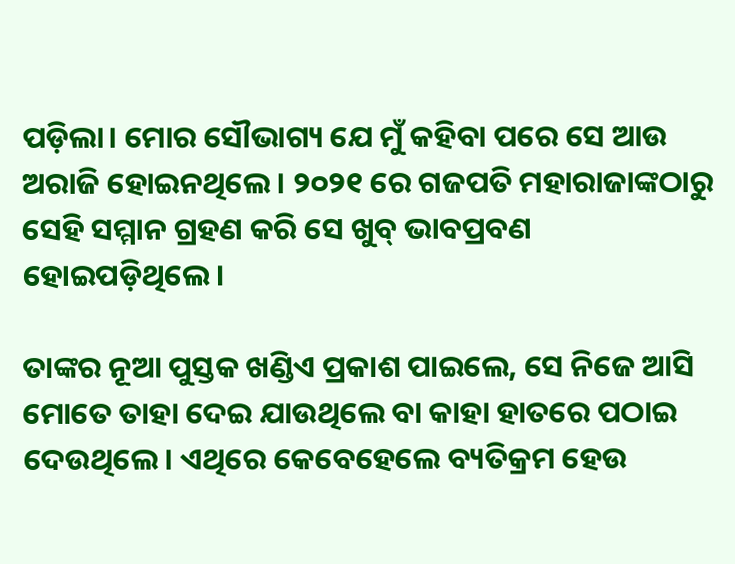ପଡ଼ିଲା। ମୋର ସୌଭାଗ୍ୟ ଯେ ମୁଁ କହିବା ପରେ ସେ ଆଉ ଅରାଜି ହୋଇନଥିଲେ। ୨୦୨୧ ରେ ଗଜପତି ମହାରାଜାଙ୍କଠାରୁ ସେହି ସମ୍ମାନ ଗ୍ରହଣ କରି ସେ ଖୁବ୍ ଭାବପ୍ରବଣ ହୋଇପଡ଼ିଥିଲେ।

ତାଙ୍କର ନୂଆ ପୁସ୍ତକ ଖଣ୍ଡିଏ ପ୍ରକାଶ ପାଇଲେ, ସେ ନିଜେ ଆସି ମୋତେ ତାହା ଦେଇ ଯାଉଥିଲେ ବା କାହା ହାତରେ ପଠାଇ ଦେଉଥିଲେ। ଏଥିରେ କେବେହେଲେ ବ୍ୟତିକ୍ରମ ହେଉ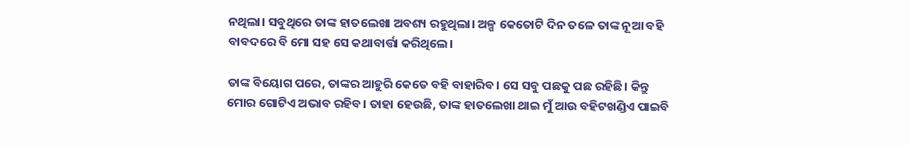ନଥିଲା। ସବୁଥିରେ ତାଙ୍କ ହାତଲେଖା ଅବଶ୍ୟ ରହୁଥିଲା। ଅଳ୍ପ କେତୋଟି ଦିନ ତଳେ ତାଙ୍କ ନୂଆ ବହି ବାବଦରେ ବି ମୋ ସହ ସେ କଥାବାର୍ତ୍ତା କରିଥିଲେ।

ତାଙ୍କ ବିୟୋଗ ପରେ, ତାଙ୍କର ଆହୁରି କେତେ ବହି ବାହାରିବ। ସେ ସବୁ ପଛକୁ ପଛ ରହିଛି। କିନ୍ତୁ ମୋର ଗୋଟିଏ ଅଭାବ ରହିବ। ତାହା ହେଉଛି, ତାଙ୍କ ହାତଲେଖା ଥାଇ ମୁଁ ଆଉ ବହିଟଖଣ୍ଡିଏ ପାଇବି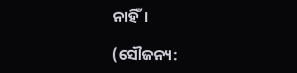ନାହିଁ।

(ସୌଜନ୍ୟ: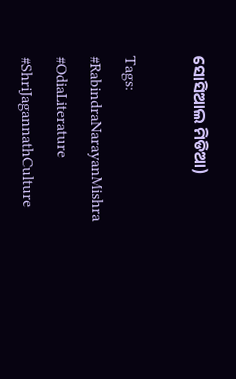ସୋସିଆଲ ମିଡିଆ)

Tags: #RabindraNarayanMishra #OdiaLiterature #ShriJagannathCulture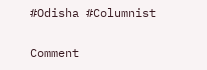#Odisha #Columnist

Comment